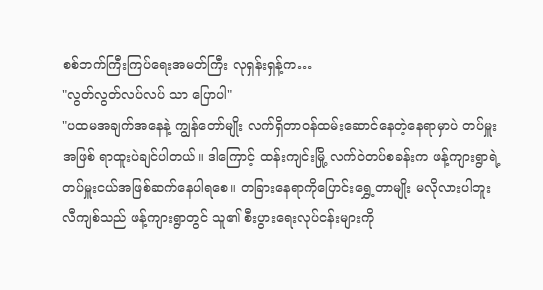စစ်ဘက်ကြီးကြပ်ရေးအမတ်ကြီး လုရှန်းရှန့်က…
"လွတ်လွတ်လပ်လပ် သာ ပြောပါ"
"ပထမအချက်အနေနဲ့ ကျွန်တော်မျိုး လက်ရှိတာဝန်ထမ်းဆောင်နေတဲ့နေရာမှာပဲ တပ်မှူးအဖြစ် ရာထူးပဲချင်ပါတယ်။ ဒါကြောင့် ထန်းကျင်းမြို့ လက်ဝဲတပ်စခန်းက ဖန့်ကျားရွာရဲ့ တပ်မှူးငယ်အဖြစ်ဆက်နေပါရစေ။ တခြားနေရာကိုပြောင်းရွှေ့တာမျိုး မလိုလားပါဘူး
လီကျစ်သည် ဖန့်ကျားရွာတွင် သူ၏ စီးပွားရေးလုပ်ငန်းများကို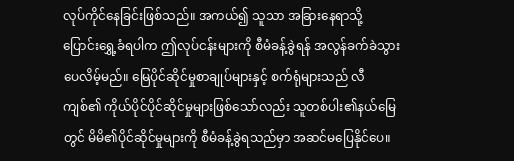လုပ်ကိုင်နေခြင်းဖြစ်သည်။ အကယ်၍ သူသာ အခြားနေရာသို့ ပြောင်းရွှေ့ခံရပါက ဤလုပ်ငန်းများကို စီမံခန့်ခွဲရန် အလွန်ခက်ခဲသွားပေလိမ့်မည်။ မြေပိုင်ဆိုင်မှုစာချုပ်များနှင့် စက်ရုံများသည် လီကျစ်၏ ကိုယ်ပိုင်ပိုင်ဆိုင်မှုများဖြစ်သော်လည်း သူတစ်ပါး၏နယ်မြေတွင် မိမိ၏ပိုင်ဆိုင်မှုများကို စီမံခန့်ခွဲရသည်မှာ အဆင်မပြေနိုင်ပေ။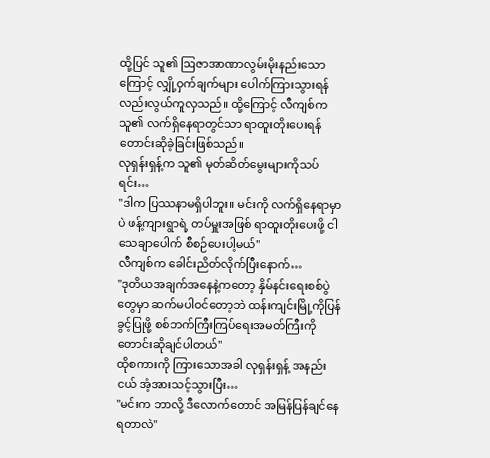ထို့ပြင် သူ၏ ဩဇာအာဏာလွမ်းမိုးနည်းသောကြောင့် လျှို့ဝှက်ချက်များ ပေါက်ကြားသွားရန်လည်းလွယ်ကူလှသည်။ ထို့ကြောင့် လီကျစ်က သူ၏ လက်ရှိနေရာတွင်သာ ရာထူးတိုးပေးရန် တောင်းဆိုခဲ့ခြင်းဖြစ်သည်။
လုရှန်းရှန့်က သူ၏ မုတ်ဆိတ်မွေးများကိုသပ်ရင်း…
"ဒါက ပြဿနာမရှိပါဘူး။ မင်းကို လက်ရှိနေရာမှာပဲ ဖန့်ကျားရွာရဲ့ တပ်မှူးအဖြစ် ရာထူးတိုးပေးဖို့ ငါ သေချာပေါက် စီစဉ်ပေးပါ့မယ်"
လီကျစ်က ခေါင်းညိတ်လိုက်ပြီးနောက်…
"ဒုတိယအချက်အနေနဲ့ကတော့ နှိမ်နင်းရေးစစ်ပွဲတွေမှာ ဆက်မပါဝင်တော့ဘဲ ထန်းကျင်းမြို့ကိုပြန်ခွင့်ပြုဖို့ စစ်ဘက်ကြီးကြပ်ရေးအမတ်ကြီးကို တောင်းဆိုချင်ပါတယ်"
ထိုစကားကို ကြားသောအခါ လုရှန်းရှန့် အနည်းငယ် အံ့အားသင့်သွားပြီး…
"မင်းက ဘာလို့ ဒီလောက်တောင် အမြန်ပြန်ချင်နေရတာလဲ"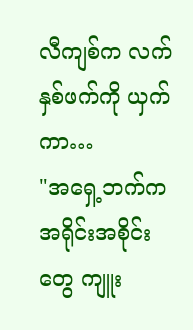လီကျစ်က လက်နှစ်ဖက်ကို ယှက်ကာ…
"အရှေ့ဘက်က အရိုင်းအစိုင်းတွေ ကျူး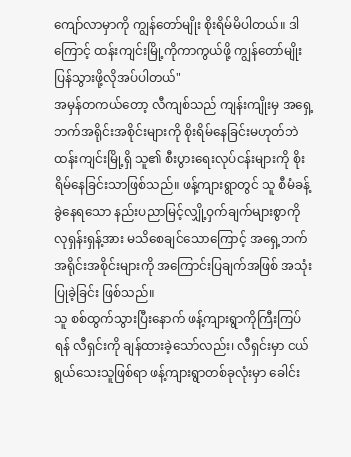ကျော်လာမှာကို ကျွန်တော်မျိုး စိုးရိမ်မိပါတယ်။ ဒါကြောင့် ထန်းကျင်းမြို့ကိုကာကွယ်ဖို့ ကျွန်တော်မျိုး ပြန်သွားဖို့လိုအပ်ပါတယ်"
အမှန်တကယ်တော့ လီကျစ်သည် ကျန်းကျိုးမှ အရှေ့ဘက်အရိုင်းအစိုင်းများကို စိုးရိမ်နေခြင်းမဟုတ်ဘဲ ထန်းကျင်းမြို့ရှိ သူ၏ စီးပွားရေးလုပ်ငန်းများကို စိုးရိမ်နေခြင်းသာဖြစ်သည်။ ဖန့်ကျားရွာတွင် သူ စီမံခန့်ခွဲနေရသော နည်းပညာမြင့်လျှို့ဝှက်ချက်များစွာကို လုရှန်းရှန့်အား မသိစေချင်သောကြောင့် အရှေ့ဘက်အရိုင်းအစိုင်းများကို အကြောင်းပြချက်အဖြစ် အသုံးပြုခဲ့ခြင်း ဖြစ်သည်။
သူ စစ်ထွက်သွားပြီးနောက် ဖန့်ကျားရွာကိုကြီးကြပ်ရန် လီရှင်းကို ချန်ထားခဲ့သော်လည်း၊ လီရှင်းမှာ ငယ်ရွယ်သေးသူဖြစ်ရာ ဖန့်ကျားရွာတစ်ခုလုံးမှာ ခေါင်း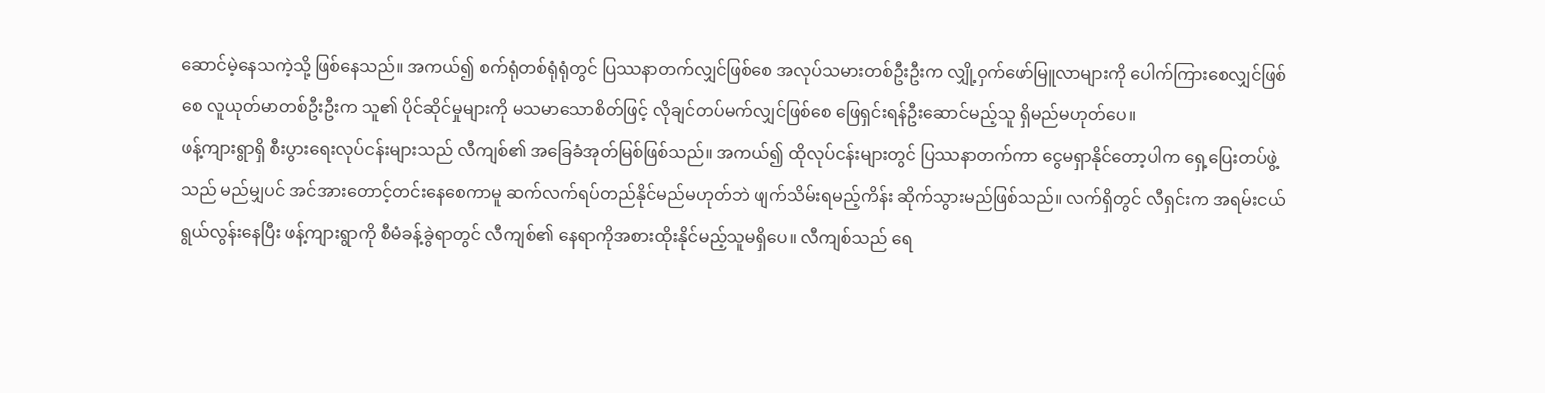ဆောင်မဲ့နေသကဲ့သို့ ဖြစ်နေသည်။ အကယ်၍ စက်ရုံတစ်ရုံရုံတွင် ပြဿနာတက်လျှင်ဖြစ်စေ အလုပ်သမားတစ်ဦးဦးက လျှို့ဝှက်ဖော်မြူလာများကို ပေါက်ကြားစေလျှင်ဖြစ်စေ လူယုတ်မာတစ်ဦးဦးက သူ၏ ပိုင်ဆိုင်မှုများကို မသမာသောစိတ်ဖြင့် လိုချင်တပ်မက်လျှင်ဖြစ်စေ ဖြေရှင်းရန်ဦးဆောင်မည့်သူ ရှိမည်မဟုတ်ပေ။
ဖန့်ကျားရွာရှိ စီးပွားရေးလုပ်ငန်းများသည် လီကျစ်၏ အခြေခံအုတ်မြစ်ဖြစ်သည်။ အကယ်၍ ထိုလုပ်ငန်းများတွင် ပြဿနာတက်ကာ ငွေမရှာနိုင်တော့ပါက ရှေ့ပြေးတပ်ဖွဲ့သည် မည်မျှပင် အင်အားတောင့်တင်းနေစေကာမူ ဆက်လက်ရပ်တည်နိုင်မည်မဟုတ်ဘဲ ဖျက်သိမ်းရမည့်ကိန်း ဆိုက်သွားမည်ဖြစ်သည်။ လက်ရှိတွင် လီရှင်းက အရမ်းငယ်ရွယ်လွန်းနေပြီး ဖန့်ကျားရွာကို စီမံခန့်ခွဲရာတွင် လီကျစ်၏ နေရာကိုအစားထိုးနိုင်မည့်သူမရှိပေ။ လီကျစ်သည် ရေ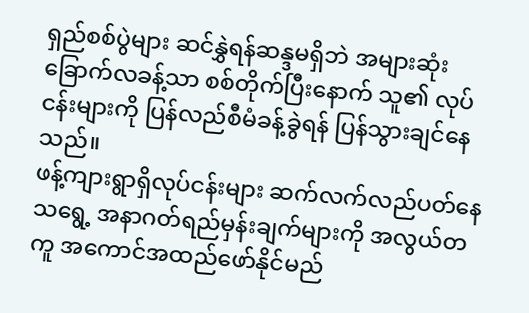ရှည်စစ်ပွဲများ ဆင်နွှဲရန်ဆန္ဒမရှိဘဲ အများဆုံး ခြောက်လခန့်သာ စစ်တိုက်ပြီးနောက် သူ၏ လုပ်ငန်းများကို ပြန်လည်စီမံခန့်ခွဲရန် ပြန်သွားချင်နေသည်။
ဖန့်ကျားရွာရှိလုပ်ငန်းများ ဆက်လက်လည်ပတ်နေသရွေ့ အနာဂတ်ရည်မှန်းချက်များကို အလွယ်တကူ အကောင်အထည်ဖော်နိုင်မည်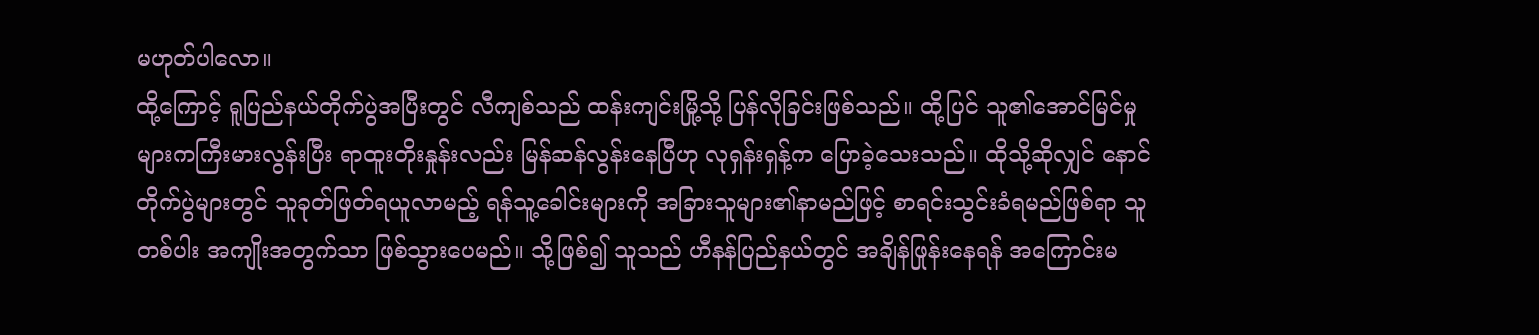မဟုတ်ပါလော။
ထို့ကြောင့် ရူပြည်နယ်တိုက်ပွဲအပြီးတွင် လီကျစ်သည် ထန်းကျင်းမြို့သို့ ပြန်လိုခြင်းဖြစ်သည်။ ထို့ပြင် သူ၏အောင်မြင်မှုများကကြီးမားလွန်းပြီး ရာထူးတိုးနှုန်းလည်း မြန်ဆန်လွန်းနေပြီဟု လုရှန်းရှန့်က ပြောခဲ့သေးသည်။ ထိုသို့ဆိုလျှင် နောင်တိုက်ပွဲများတွင် သူခုတ်ဖြတ်ရယူလာမည့် ရန်သူ့ခေါင်းများကို အခြားသူများ၏နာမည်ဖြင့် စာရင်းသွင်းခံရမည်ဖြစ်ရာ သူတစ်ပါး အကျိုးအတွက်သာ ဖြစ်သွားပေမည်။ သို့ဖြစ်၍ သူသည် ဟီနန်ပြည်နယ်တွင် အချိန်ဖြုန်းနေရန် အကြောင်းမ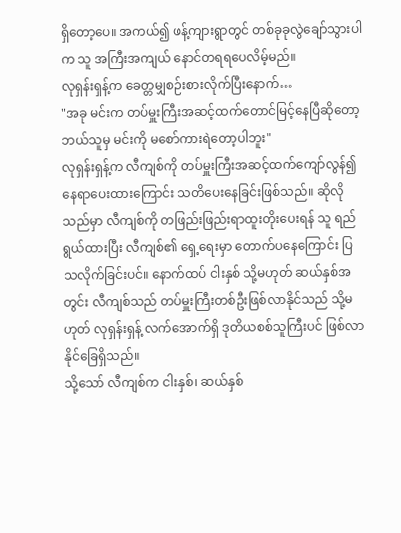ရှိတော့ပေ။ အကယ်၍ ဖန့်ကျားရွာတွင် တစ်ခုခုလွဲချော်သွားပါက သူ အကြီးအကျယ် နောင်တရရပေလိမ့်မည်။
လုရှန်းရှန့်က ခေတ္တမျှစဉ်းစားလိုက်ပြီးနောက်…
"အခု မင်းက တပ်မှူးကြီးအဆင့်ထက်တောင်မြင့်နေပြီဆိုတော့ ဘယ်သူမှ မင်းကို မစော်ကားရဲတော့ပါဘူး"
လုရှန်းရှန့်က လီကျစ်ကို တပ်မှူးကြီးအဆင့်ထက်ကျော်လွန်၍ နေရာပေးထားကြောင်း သတိပေးနေခြင်းဖြစ်သည်။ ဆိုလိုသည်မှာ လီကျစ်ကို တဖြည်းဖြည်းရာထူးတိုးပေးရန် သူ ရည်ရွယ်ထားပြီး လီကျစ်၏ ရှေ့ရေးမှာ တောက်ပနေကြောင်း ပြသလိုက်ခြင်းပင်။ နောက်ထပ် ငါးနှစ် သို့မဟုတ် ဆယ်နှစ်အတွင်း လီကျစ်သည် တပ်မှူးကြီးတစ်ဦးဖြစ်လာနိုင်သည် သို့မဟုတ် လုရှန်းရှန့် လက်အောက်ရှိ ဒုတိယစစ်သူကြီးပင် ဖြစ်လာနိုင်ခြေရှိသည်။
သို့သော် လီကျစ်က ငါးနှစ်၊ ဆယ်နှစ်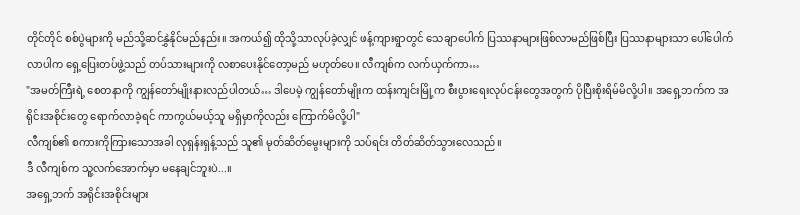တိုင်တိုင် စစ်ပွဲများကို မည်သို့ဆင်နွှဲနိုင်မည်နည်း။ အကယ်၍ ထိုသို့သာလုပ်ခဲ့လျှင် ဖန့်ကျားရွာတွင် သေချာပေါက် ပြဿနာများဖြစ်လာမည်ဖြစ်ပြီး ပြဿနာများသာ ပေါ်ပေါက်လာပါက ရှေ့ပြေးတပ်ဖွဲ့သည် တပ်သားများကို လစာပေးနိုင်တော့မည် မဟုတ်ပေ။ လီကျစ်က လက်ယှက်ကာ…
"အမတ်ကြီးရဲ့ စေတနာကို ကျွန်တော်မျိုးနားလည်ပါတယ်… ဒါပေမဲ့ ကျွန်တော်မျိုးက ထန်းကျင်းမြို့က စီးပွားရေးလုပ်ငန်းတွေအတွက် ပိုပြီးစိုးရိမ်မိလို့ပါ။ အရှေ့ဘက်က အရိုင်းအစိုင်းတွေ ရောက်လာခဲ့ရင် ကာကွယ်မယ့်သူ မရှိမှာကိုလည်း ကြောက်မိလို့ပါ"
လီကျစ်၏ စကားကိုကြားသောအခါ လုရှန်းရှန့်သည် သူ၏ မုတ်ဆိတ်မွေးများကို သပ်ရင်း တိတ်ဆိတ်သွားလေသည်။
ဒီ လီကျစ်က သူ့လက်အောက်မှာ မနေချင်ဘူးပဲ...။
အရှေ့ဘက် အရိုင်းအစိုင်းများ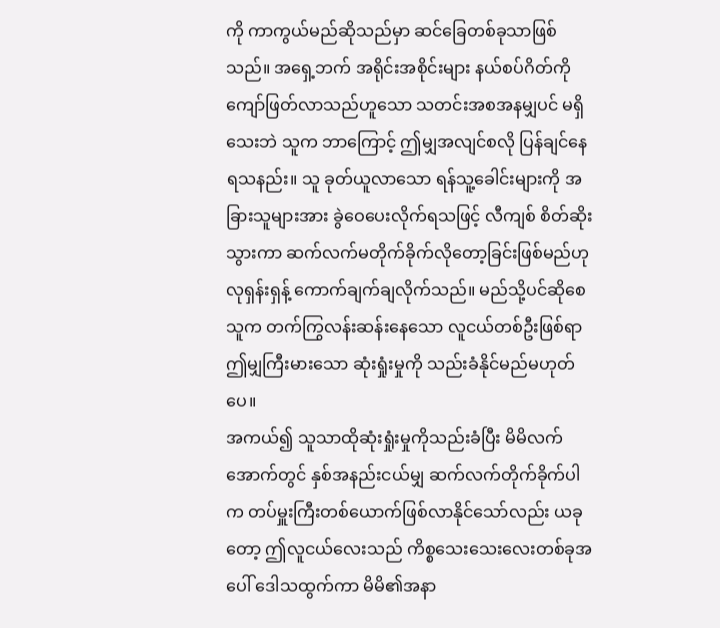ကို ကာကွယ်မည်ဆိုသည်မှာ ဆင်ခြေတစ်ခုသာဖြစ်သည်။ အရှေ့ဘက် အရိုင်းအစိုင်းများ နယ်စပ်ဂိတ်ကိုကျော်ဖြတ်လာသည်ဟူသော သတင်းအစအနမျှပင် မရှိသေးဘဲ သူက ဘာကြောင့် ဤမျှအလျင်စလို ပြန်ချင်နေရသနည်း။ သူ ခုတ်ယူလာသော ရန်သူ့ခေါင်းများကို အခြားသူများအား ခွဲဝေပေးလိုက်ရသဖြင့် လီကျစ် စိတ်ဆိုးသွားကာ ဆက်လက်မတိုက်ခိုက်လိုတော့ခြင်းဖြစ်မည်ဟု လုရှန်းရှန့် ကောက်ချက်ချလိုက်သည်။ မည်သို့ပင်ဆိုစေ သူက တက်ကြွလန်းဆန်းနေသော လူငယ်တစ်ဦးဖြစ်ရာ ဤမျှကြီးမားသော ဆုံးရှုံးမှုကို သည်းခံနိုင်မည်မဟုတ်ပေ။
အကယ်၍ သူသာထိုဆုံးရှုံးမှုကိုသည်းခံပြီး မိမိလက်အောက်တွင် နှစ်အနည်းငယ်မျှ ဆက်လက်တိုက်ခိုက်ပါက တပ်မှူးကြီးတစ်ယောက်ဖြစ်လာနိုင်သော်လည်း ယခုတော့ ဤလူငယ်လေးသည် ကိစ္စသေးသေးလေးတစ်ခုအပေါ် ဒေါသထွက်ကာ မိမိ၏အနာ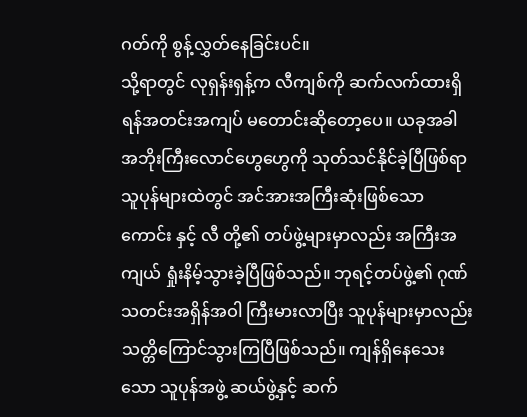ဂတ်ကို စွန့်လွှတ်နေခြင်းပင်။
သို့ရာတွင် လုရှန်းရှန့်က လီကျစ်ကို ဆက်လက်ထားရှိရန်အတင်းအကျပ် မတောင်းဆိုတော့ပေ။ ယခုအခါ အဘိုးကြီးလောင်ဟွေဟွေကို သုတ်သင်နိုင်ခဲ့ပြီဖြစ်ရာ သူပုန်များထဲတွင် အင်အားအကြီးဆုံးဖြစ်သော ကောင်း နှင့် လီ တို့၏ တပ်ဖွဲ့များမှာလည်း အကြီးအကျယ် ရှုံးနိမ့်သွားခဲ့ပြီဖြစ်သည်။ ဘုရင့်တပ်ဖွဲ့၏ ဂုဏ်သတင်းအရှိန်အဝါ ကြီးမားလာပြီး သူပုန်များမှာလည်း သတ္တိကြောင်သွားကြပြီဖြစ်သည်။ ကျန်ရှိနေသေးသော သူပုန်အဖွဲ့ ဆယ်ဖွဲ့နှင့် ဆက်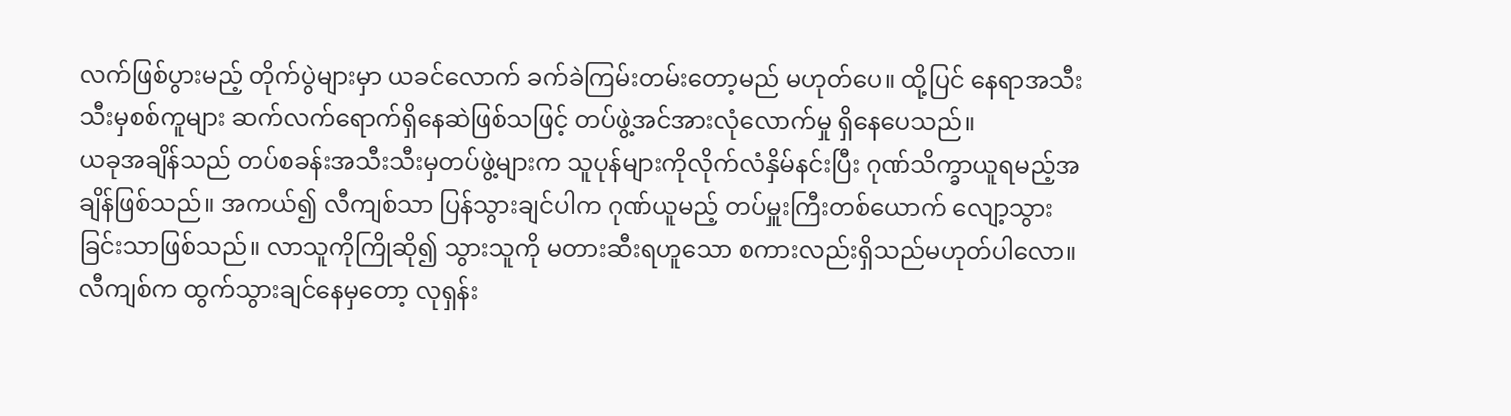လက်ဖြစ်ပွားမည့် တိုက်ပွဲများမှာ ယခင်လောက် ခက်ခဲကြမ်းတမ်းတော့မည် မဟုတ်ပေ။ ထို့ပြင် နေရာအသီးသီးမှစစ်ကူများ ဆက်လက်ရောက်ရှိနေဆဲဖြစ်သဖြင့် တပ်ဖွဲ့အင်အားလုံလောက်မှု ရှိနေပေသည်။
ယခုအချိန်သည် တပ်စခန်းအသီးသီးမှတပ်ဖွဲ့များက သူပုန်များကိုလိုက်လံနှိမ်နင်းပြီး ဂုဏ်သိက္ခာယူရမည့်အချိန်ဖြစ်သည်။ အကယ်၍ လီကျစ်သာ ပြန်သွားချင်ပါက ဂုဏ်ယူမည့် တပ်မှူးကြီးတစ်ယောက် လျော့သွားခြင်းသာဖြစ်သည်။ လာသူကိုကြိုဆို၍ သွားသူကို မတားဆီးရဟူသော စကားလည်းရှိသည်မဟုတ်ပါလော။ လီကျစ်က ထွက်သွားချင်နေမှတော့ လုရှန်း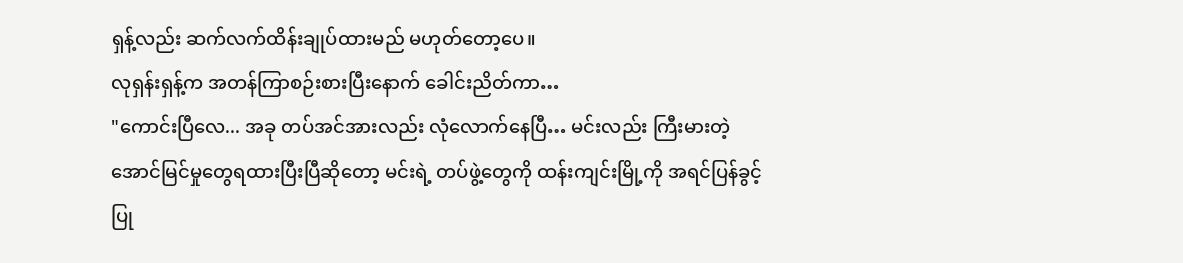ရှန့်လည်း ဆက်လက်ထိန်းချုပ်ထားမည် မဟုတ်တော့ပေ။
လုရှန်းရှန့်က အတန်ကြာစဉ်းစားပြီးနောက် ခေါင်းညိတ်ကာ…
"ကောင်းပြီလေ... အခု တပ်အင်အားလည်း လုံလောက်နေပြီ… မင်းလည်း ကြီးမားတဲ့ အောင်မြင်မှုတွေရထားပြီးပြီဆိုတော့ မင်းရဲ့ တပ်ဖွဲ့တွေကို ထန်းကျင်းမြို့ကို အရင်ပြန်ခွင့်ပြု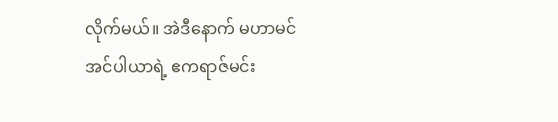လိုက်မယ်။ အဲဒီနောက် မဟာမင်အင်ပါယာရဲ့ ဧကရာဇ်မင်း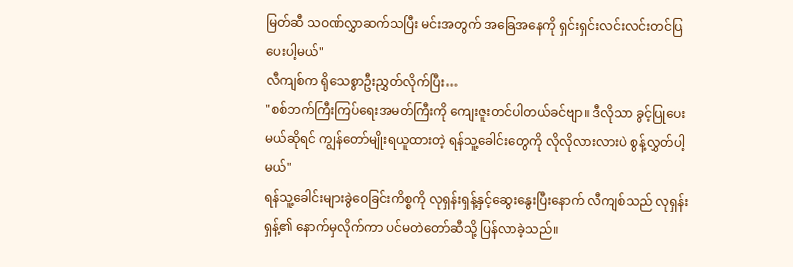မြတ်ဆီ သဝဏ်လွှာဆက်သပြီး မင်းအတွက် အခြေအနေကို ရှင်းရှင်းလင်းလင်းတင်ပြပေးပါ့မယ်"
လီကျစ်က ရိုသေစွာဦးညွှတ်လိုက်ပြီး…
"စစ်ဘက်ကြီးကြပ်ရေးအမတ်ကြီးကို ကျေးဇူးတင်ပါတယ်ခင်ဗျာ။ ဒီလိုသာ ခွင့်ပြုပေးမယ်ဆိုရင် ကျွန်တော်မျိုးရယူထားတဲ့ ရန်သူ့ခေါင်းတွေကို လိုလိုလားလားပဲ စွန့်လွှတ်ပါ့မယ်"
ရန်သူ့ခေါင်းများခွဲဝေခြင်းကိစ္စကို လုရှန်းရှန့်နှင့်ဆွေးနွေးပြီးနောက် လီကျစ်သည် လုရှန်းရှန့်၏ နောက်မှလိုက်ကာ ပင်မတဲတော်ဆီသို့ ပြန်လာခဲ့သည်။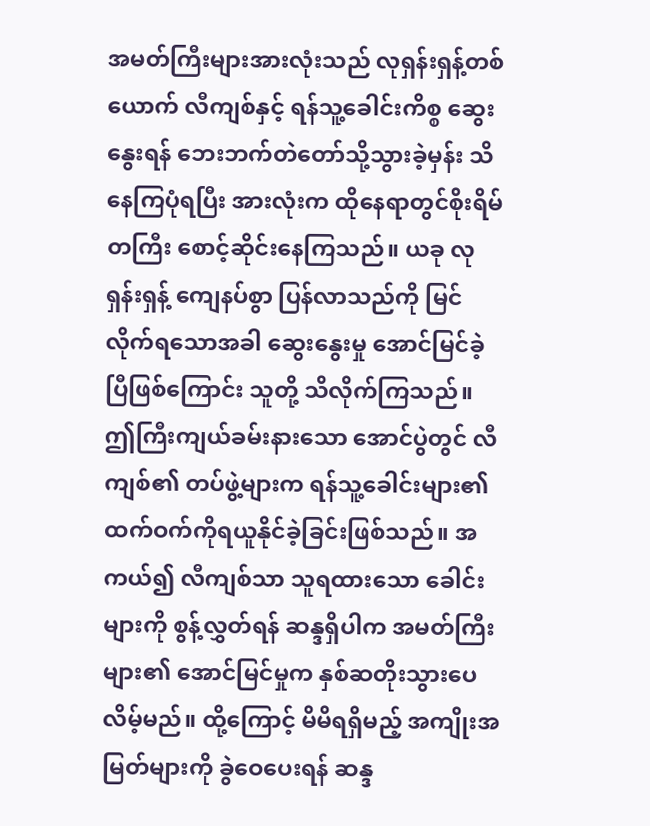အမတ်ကြီးများအားလုံးသည် လုရှန်းရှန့်တစ်ယောက် လီကျစ်နှင့် ရန်သူ့ခေါင်းကိစ္စ ဆွေးနွေးရန် ဘေးဘက်တဲတော်သို့သွားခဲ့မှန်း သိနေကြပုံရပြီး အားလုံးက ထိုနေရာတွင်စိုးရိမ်တကြီး စောင့်ဆိုင်းနေကြသည်။ ယခု လုရှန်းရှန့် ကျေနပ်စွာ ပြန်လာသည်ကို မြင်လိုက်ရသောအခါ ဆွေးနွေးမှု အောင်မြင်ခဲ့ပြီဖြစ်ကြောင်း သူတို့ သိလိုက်ကြသည်။ ဤကြီးကျယ်ခမ်းနားသော အောင်ပွဲတွင် လီကျစ်၏ တပ်ဖွဲ့များက ရန်သူ့ခေါင်းများ၏ ထက်ဝက်ကိုရယူနိုင်ခဲ့ခြင်းဖြစ်သည်။ အကယ်၍ လီကျစ်သာ သူရထားသော ခေါင်းများကို စွန့်လွှတ်ရန် ဆန္ဒရှိပါက အမတ်ကြီးများ၏ အောင်မြင်မှုက နှစ်ဆတိုးသွားပေလိမ့်မည်။ ထို့ကြောင့် မိမိရရှိမည့် အကျိုးအမြတ်များကို ခွဲဝေပေးရန် ဆန္ဒ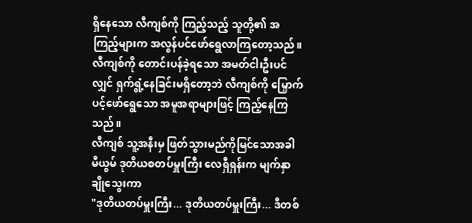ရှိနေသော လီကျစ်ကို ကြည့်သည့် သူတို့၏ အကြည့်များက အလွန်ပင်ဖော်ရွေလာကြတော့သည်။
လီကျစ်ကို တောင်းပန်ခဲ့ရသော အမတ်ငါးဦးပင်လျှင် ရှက်ရွံ့နေခြင်းမရှိတော့ဘဲ လီကျစ်ကို မြှောက်ပင့်ဖော်ရွေသော အမူအရာများဖြင့် ကြည့်နေကြသည်။
လီကျစ် သူ့အနီးမှ ဖြတ်သွားမည်ကိုမြင်သောအခါ မီယွမ် ဒုတိယစတပ်မှူးကြီး လေရှီရှန်းက မျက်နှာချိုသွေးကာ
"ဒုတိယတပ်မှူးကြီး... ဒုတိယတပ်မှူးကြီး... ဒီတစ်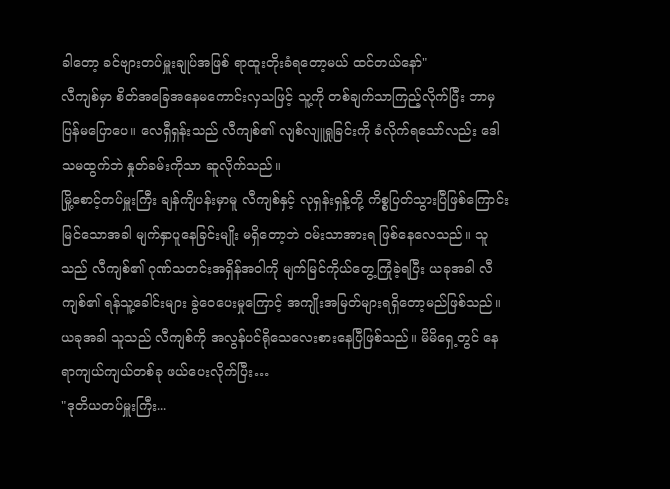ခါတော့ ခင်ဗျားတပ်မှူးချုပ်အဖြစ် ရာထူးတိုးခံရတော့မယ် ထင်တယ်နော်"
လီကျစ်မှာ စိတ်အခြေအနေမကောင်းလှသဖြင့် သူ့ကို တစ်ချက်သာကြည့်လိုက်ပြီး ဘာမှ ပြန်မပြောပေ။ လေရှီရှန်းသည် လီကျစ်၏ လျစ်လျူရှုခြင်းကို ခံလိုက်ရသော်လည်း ဒေါသမထွက်ဘဲ နှုတ်ခမ်းကိုသာ ဆူလိုက်သည်။
မြို့စောင့်တပ်မှူးကြီး ချန်ကျိပန်းမှာမူ လီကျစ်နှင့် လုရှန်းရှန့်တို့ ကိစ္စပြတ်သွားပြီဖြစ်ကြောင်း မြင်သောအခါ မျက်နှာပူနေခြင်းမျိုး မရှိတော့ဘဲ ဝမ်းသာအားရ ဖြစ်နေလေသည်။ သူသည် လီကျစ်၏ ဂုဏ်သတင်းအရှိန်အဝါကို မျက်မြင်ကိုယ်တွေ့ကြုံခဲ့ရပြီး ယခုအခါ လီကျစ်၏ ရန်သူ့ခေါင်းများ ခွဲဝေပေးမှုကြောင့် အကျိုးအမြတ်များရရှိတော့မည်ဖြစ်သည်။ ယခုအခါ သူသည် လီကျစ်ကို အလွန်ပင်ရိုသေလေးစားနေပြီဖြစ်သည်။ မိမိရှေ့တွင် နေရာကျယ်ကျယ်တစ်ခု ဖယ်ပေးလိုက်ပြီး…
"ဒုတိယတပ်မှူးကြီး...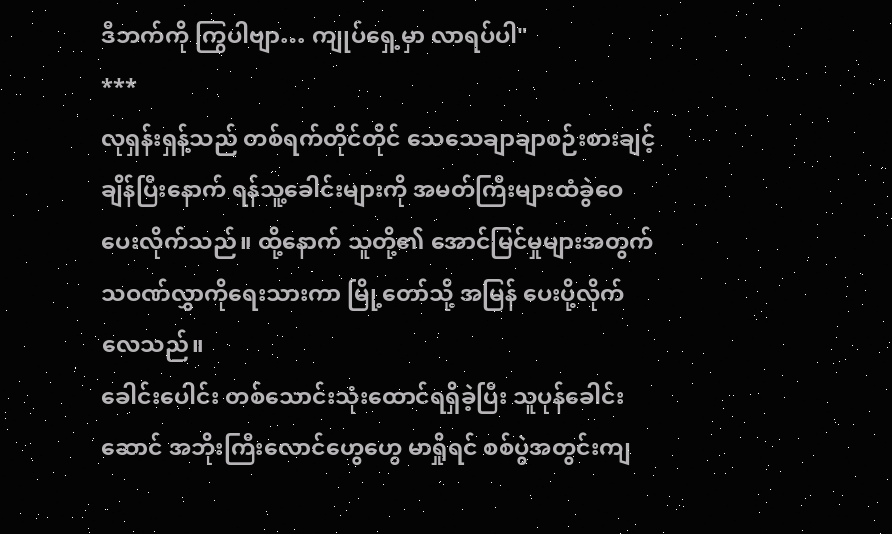ဒီဘက်ကို ကြွပါဗျာ… ကျုပ်ရှေ့မှာ လာရပ်ပါ"
***
လုရှန်းရှန့်သည် တစ်ရက်တိုင်တိုင် သေသေချာချာစဉ်းစားချင့်ချိန်ပြီးနောက် ရန်သူ့ခေါင်းများကို အမတ်ကြီးများထံခွဲဝေပေးလိုက်သည်။ ထို့နောက် သူတို့၏ အောင်မြင်မှုများအတွက် သဝဏ်လွှာကိုရေးသားကာ မြို့တော်သို့ အမြန် ပေးပို့လိုက်လေသည်။
ခေါင်းပေါင်း တစ်သောင်းသုံးထောင်ရရှိခဲ့ပြီး သူပုန်ခေါင်းဆောင် အဘိုးကြီးလောင်ဟွေဟွေ မာရှိုရင် စစ်ပွဲအတွင်းကျ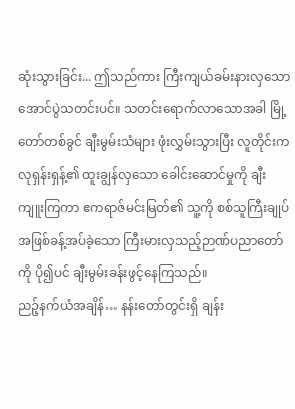ဆုံးသွားခြင်း... ဤသည်ကား ကြီးကျယ်ခမ်းနားလှသော အောင်ပွဲသတင်းပင်။ သတင်းရောက်လာသောအခါ မြို့တော်တစ်ခွင် ချီးမွမ်းသံများ ဖုံးလွှမ်းသွားပြီး လူတိုင်းက လုရှန်းရှန့်၏ ထူးချွန်လှသော ခေါင်းဆောင်မှုကို ချီးကျူးကြကာ ဧကရာဇ်မင်းမြတ်၏ သူ့ကို စစ်သူကြီးချုပ်အဖြစ်ခန့်အပ်ခဲ့သော ကြီးမားလှသည့်ဉာဏ်ပညာတော်ကို ပို၍ပင် ချီးမွမ်းခန်းဖွင့်နေကြသည်။
ညဉ့်နက်ယံအချိန်… နန်းတော်တွင်းရှိ ချန်း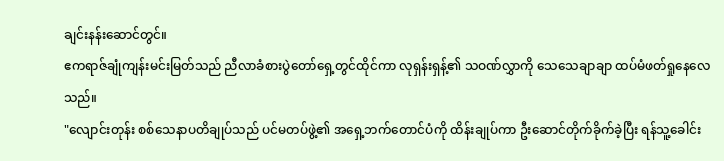ချင်းနန်းဆောင်တွင်။
ဧကရာဇ်ချုံကျန်းမင်းမြတ်သည် ညီလာခံစားပွဲတော်ရှေ့တွင်ထိုင်ကာ လုရှန်းရှန့်၏ သဝဏ်လွှာကို သေသေချာချာ ထပ်မံဖတ်ရှုနေလေသည်။
"လျောင်းတုန်း စစ်သေနာပတိချုပ်သည် ပင်မတပ်ဖွဲ့၏ အရှေ့ဘက်တောင်ပံကို ထိန်းချုပ်ကာ ဦးဆောင်တိုက်ခိုက်ခဲ့ပြီး ရန်သူ့ခေါင်း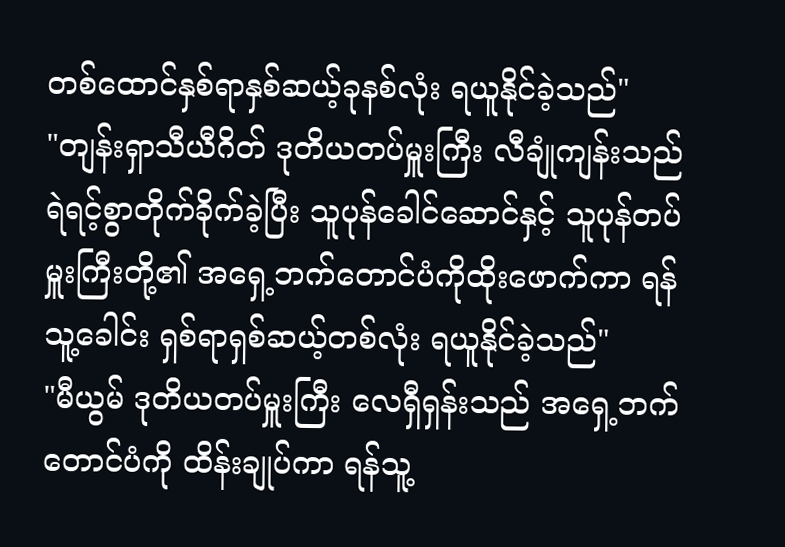တစ်ထောင်နှစ်ရာနှစ်ဆယ့်ခုနစ်လုံး ရယူနိုင်ခဲ့သည်"
"တျန်းရှာသီယီဂိတ် ဒုတိယတပ်မှူးကြီး လီချုံကျန်းသည် ရဲရင့်စွာတိုက်ခိုက်ခဲ့ပြီး သူပုန်ခေါင်ဆောင်နှင့် သူပုန်တပ်မှူးကြီးတို့၏ အရှေ့ဘက်တောင်ပံကိုထိုးဖောက်ကာ ရန်သူ့ခေါင်း ရှစ်ရာရှစ်ဆယ့်တစ်လုံး ရယူနိုင်ခဲ့သည်"
"မီယွမ် ဒုတိယတပ်မှူးကြီး လေရှီရှန်းသည် အရှေ့ဘက်တောင်ပံကို ထိန်းချုပ်ကာ ရန်သူ့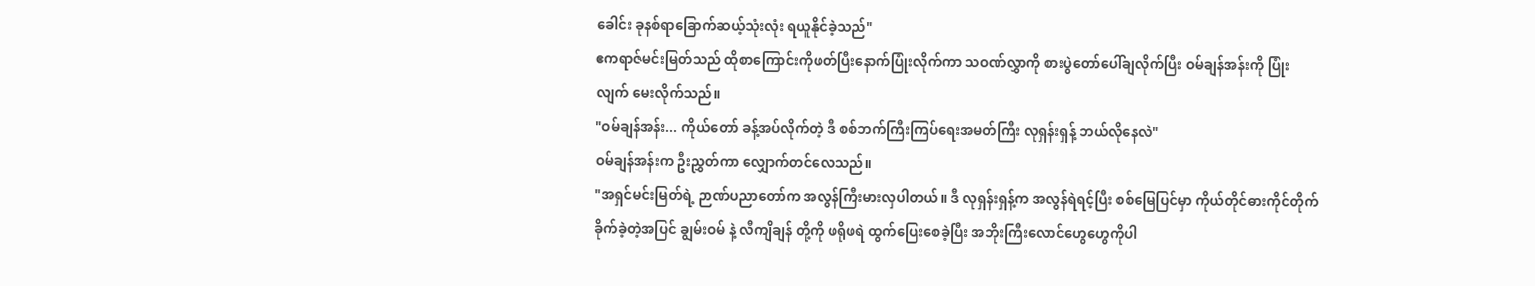ခေါင်း ခုနစ်ရာခြောက်ဆယ့်သုံးလုံး ရယူနိုင်ခဲ့သည်"
ဧကရာဇ်မင်းမြတ်သည် ထိုစာကြောင်းကိုဖတ်ပြီးနောက်ပြုံးလိုက်ကာ သဝဏ်လွှာကို စားပွဲတော်ပေါ်ချလိုက်ပြီး ဝမ်ချန်အန်းကို ပြုံးလျက် မေးလိုက်သည်။
"ဝမ်ချန်အန်း... ကိုယ်တော် ခန့်အပ်လိုက်တဲ့ ဒီ စစ်ဘက်ကြီးကြပ်ရေးအမတ်ကြီး လုရှန်းရှန့် ဘယ်လိုနေလဲ"
ဝမ်ချန်အန်းက ဦးညွှတ်ကာ လျှောက်တင်လေသည်။
"အရှင်မင်းမြတ်ရဲ့ ဉာဏ်ပညာတော်က အလွန်ကြီးမားလှပါတယ်။ ဒီ လုရှန်းရှန့်က အလွန်ရဲရင့်ပြီး စစ်မြေပြင်မှာ ကိုယ်တိုင်ဓားကိုင်တိုက်ခိုက်ခဲ့တဲ့အပြင် ချွမ်းဝမ် နဲ့ လီကျိချန် တို့ကို ဖရိုဖရဲ ထွက်ပြေးစေခဲ့ပြီး အဘိုးကြီးလောင်ဟွေဟွေကိုပါ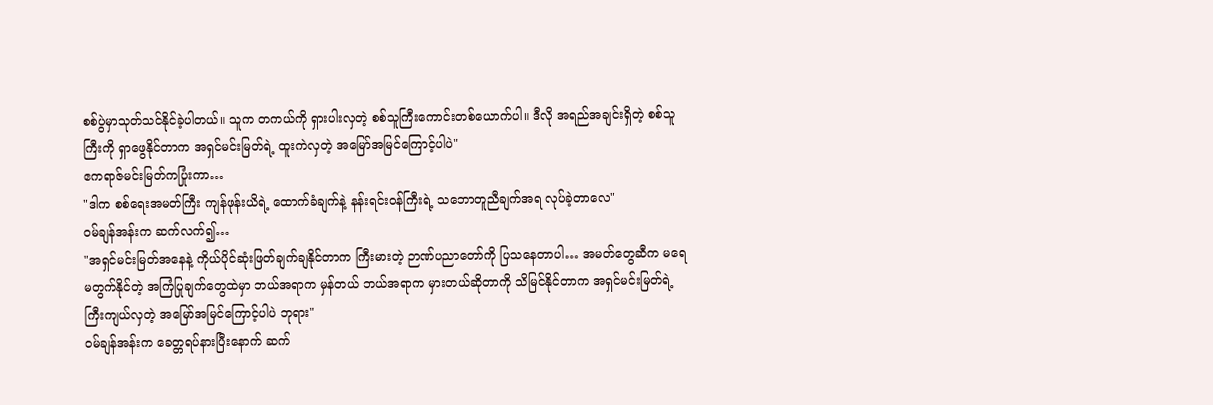စစ်ပွဲမှာသုတ်သင်နိုင်ခဲ့ပါတယ်။ သူက တကယ်ကို ရှားပါးလှတဲ့ စစ်သူကြီးကောင်းတစ်ယောက်ပါ။ ဒီလို အရည်အချင်းရှိတဲ့ စစ်သူကြီးကို ရှာဖွေနိုင်တာက အရှင်မင်းမြတ်ရဲ့ ထူးကဲလှတဲ့ အမြော်အမြင်ကြောင့်ပါပဲ"
ဧကရာဇ်မင်းမြတ်ကပြုံးကာ…
"ဒါက စစ်ရေးအမတ်ကြီး ကျန်ဖုန်းယိရဲ့ ထောက်ခံချက်နဲ့ နန်းရင်းဝန်ကြီးရဲ့ သဘောတူညီချက်အရ လုပ်ခဲ့တာလေ"
ဝမ်ချန်အန်းက ဆက်လက်၍…
"အရှင်မင်းမြတ်အနေနဲ့ ကိုယ်ပိုင်ဆုံးဖြတ်ချက်ချနိုင်တာက ကြီးမားတဲ့ ဉာဏ်ပညာတော်ကို ပြသနေတာပါ… အမတ်တွေဆီက မရေမတွက်နိုင်တဲ့ အကြံပြုချက်တွေထဲမှာ ဘယ်အရာက မှန်တယ် ဘယ်အရာက မှားတယ်ဆိုတာကို သိမြင်နိုင်တာက အရှင်မင်းမြတ်ရဲ့ ကြီးကျယ်လှတဲ့ အမြော်အမြင်ကြောင့်ပါပဲ ဘုရား"
ဝမ်ချန်အန်းက ခေတ္တရပ်နားပြီးနောက် ဆက်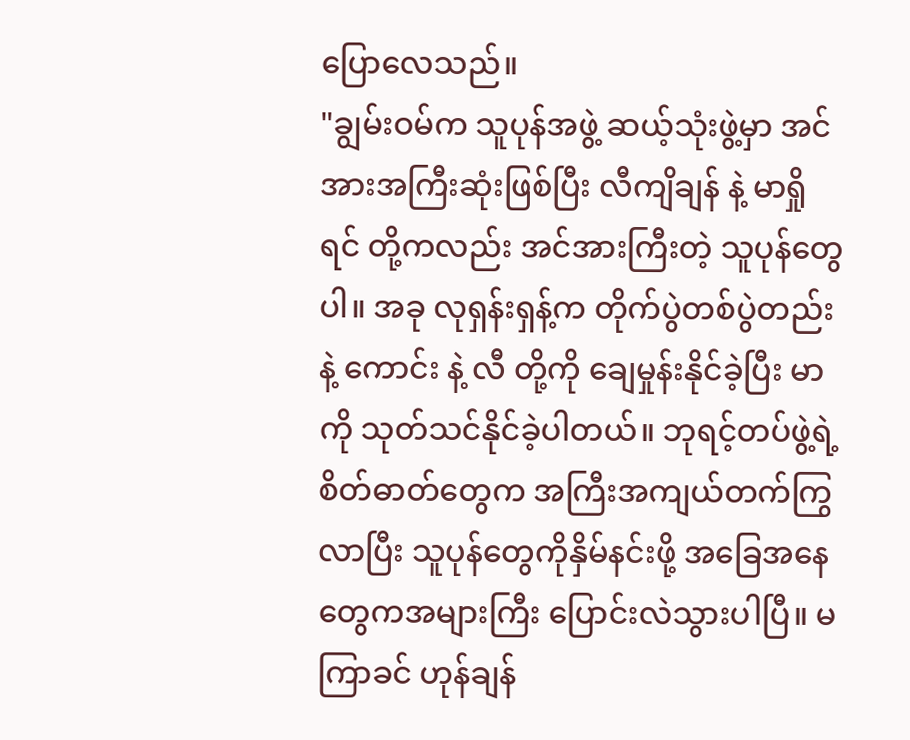ပြောလေသည်။
"ချွမ်းဝမ်က သူပုန်အဖွဲ့ ဆယ့်သုံးဖွဲ့မှာ အင်အားအကြီးဆုံးဖြစ်ပြီး လီကျိချန် နဲ့ မာရှိုရင် တို့ကလည်း အင်အားကြီးတဲ့ သူပုန်တွေပါ။ အခု လုရှန်းရှန့်က တိုက်ပွဲတစ်ပွဲတည်းနဲ့ ကောင်း နဲ့ လီ တို့ကို ချေမှုန်းနိုင်ခဲ့ပြီး မာ ကို သုတ်သင်နိုင်ခဲ့ပါတယ်။ ဘုရင့်တပ်ဖွဲ့ရဲ့ စိတ်ဓာတ်တွေက အကြီးအကျယ်တက်ကြွလာပြီး သူပုန်တွေကိုနှိမ်နင်းဖို့ အခြေအနေတွေကအများကြီး ပြောင်းလဲသွားပါပြီ။ မကြာခင် ဟုန်ချန်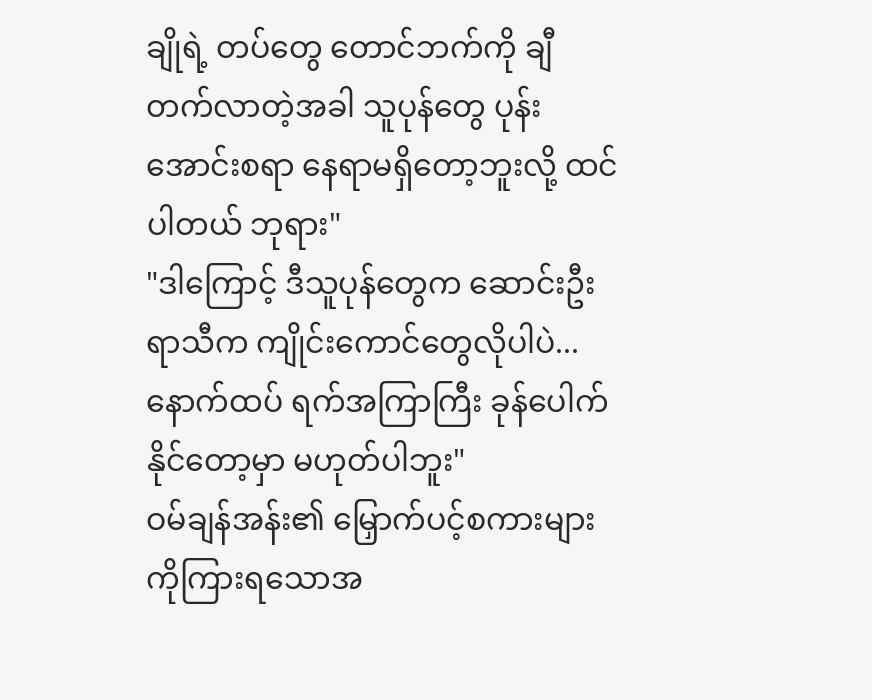ချိုရဲ့ တပ်တွေ တောင်ဘက်ကို ချီတက်လာတဲ့အခါ သူပုန်တွေ ပုန်းအောင်းစရာ နေရာမရှိတော့ဘူးလို့ ထင်ပါတယ် ဘုရား"
"ဒါကြောင့် ဒီသူပုန်တွေက ဆောင်းဦးရာသီက ကျိုင်းကောင်တွေလိုပါပဲ... နောက်ထပ် ရက်အကြာကြီး ခုန်ပေါက်နိုင်တော့မှာ မဟုတ်ပါဘူး"
ဝမ်ချန်အန်း၏ မြှောက်ပင့်စကားများကိုကြားရသောအ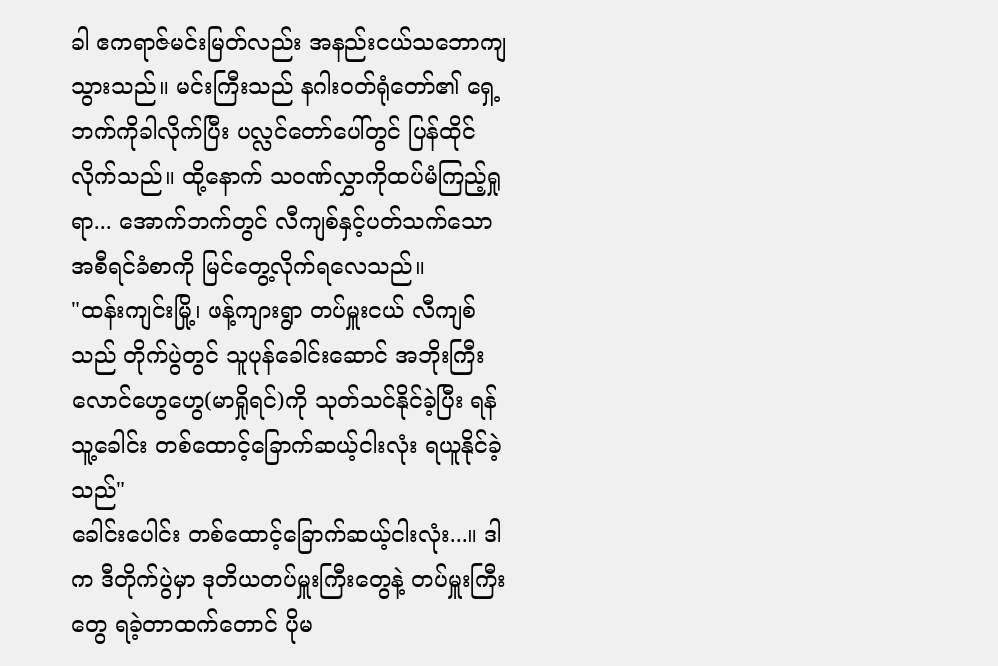ခါ ဧကရာဇ်မင်းမြတ်လည်း အနည်းငယ်သဘောကျသွားသည်။ မင်းကြီးသည် နဂါးဝတ်ရုံတော်၏ ရှေ့ဘက်ကိုခါလိုက်ပြီး ပလ္လင်တော်ပေါ်တွင် ပြန်ထိုင်လိုက်သည်။ ထို့နောက် သဝဏ်လွှာကိုထပ်မံကြည့်ရှုရာ... အောက်ဘက်တွင် လီကျစ်နှင့်ပတ်သက်သော အစီရင်ခံစာကို မြင်တွေ့လိုက်ရလေသည်။
"ထန်းကျင်းမြို့၊ ဖန့်ကျားရွာ တပ်မှူးငယ် လီကျစ်သည် တိုက်ပွဲတွင် သူပုန်ခေါင်းဆောင် အဘိုးကြီးလောင်ဟွေဟွေ(မာရှိုရင်)ကို သုတ်သင်နိုင်ခဲ့ပြီး ရန်သူ့ခေါင်း တစ်ထောင့်ခြောက်ဆယ့်ငါးလုံး ရယူနိုင်ခဲ့သည်"
ခေါင်းပေါင်း တစ်ထောင့်ခြောက်ဆယ့်ငါးလုံး...။ ဒါက ဒီတိုက်ပွဲမှာ ဒုတိယတပ်မှူးကြီးတွေနဲ့ တပ်မှူးကြီးတွေ ရခဲ့တာထက်တောင် ပိုမ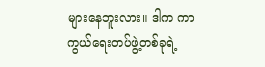များနေဘူးလား။ ဒါက ကာကွယ်ရေးတပ်ဖွဲ့တစ်ခုရဲ့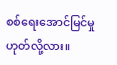စစ်ရေးအောင်မြင်မှု ဟုတ်လို့လား။